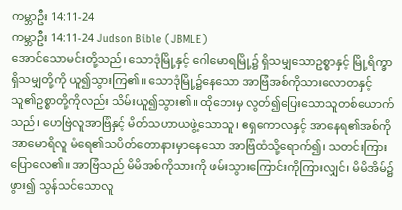ကမ္ဘာဦး 14:11-24
ကမ္ဘာဦး 14:11-24 Judson Bible (JBMLE)
အောင်သောမင်းတို့သည်၊ သောဒုံမြို့နှင့် ဂေါမောရမြို့၌ ရှိသမျှသောဥစ္စာနှင့် မြို့ရိက္ခာရှိသမျှတို့ကို ယူ၍သွားကြ၏။ သောဒုံမြို့၌နေသော အာဗြံအစ်ကိုသားလောတနှင့် သူ၏ဥစ္စာတို့ကိုလည်း သိမ်းယူ၍သွား၏။ ထိုဘေးမှ လွတ်၍ပြေးသောသူတစ်ယောက်သည်၊ ဟေဗြဲလူအာဗြံနှင့် မိတ်သဟာယဖွဲ့သောသူ၊ ဧရှကောလနှင့် အာနေရ၏အစ်ကို အာမောရိလူ မံရေ၏သပိတ်တောနားမှာနေသော အာဗြံထံသို့ရောက်၍၊ သတင်းကြားပြောလေ၏။ အာဗြံသည် မိမိအစ်ကိုသားကို ဖမ်းသွားကြောင်းကိုကြားလျှင်၊ မိမိအိမ်၌ဖွား၍ သွန်သင်သောလူ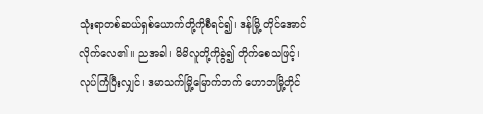သုံးရာတစ်ဆယ်ရှစ်ယောက်တို့ကိုစီရင်၍၊ ဒန်မြို့ တိုင်အောင်လိုက်လေ၏။ ညအခါ၊ မိမိလူတို့ကိုခွဲ၍ တိုက်စေသဖြင့်၊ လုပ်ကြံပြီးလျှင်၊ ဒမာသက်မြို့မြောက်ဘက် ဟောဘမြို့တိုင်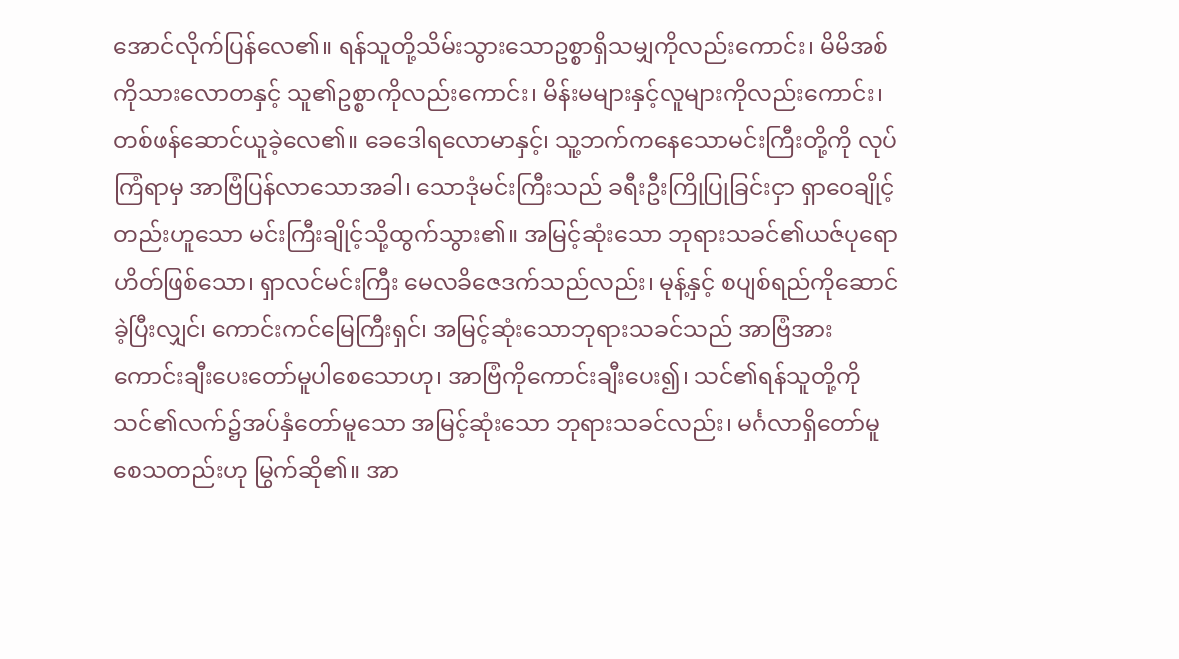အောင်လိုက်ပြန်လေ၏။ ရန်သူတို့သိမ်းသွားသောဥစ္စာရှိသမျှကိုလည်းကောင်း၊ မိမိအစ်ကိုသားလောတနှင့် သူ၏ဥစ္စာကိုလည်းကောင်း၊ မိန်းမများနှင့်လူများကိုလည်းကောင်း၊ တစ်ဖန်ဆောင်ယူခဲ့လေ၏။ ခေဒေါရလောမာနှင့်၊ သူ့ဘက်ကနေသောမင်းကြီးတို့ကို လုပ်ကြံရာမှ အာဗြံပြန်လာသောအခါ၊ သောဒုံမင်းကြီးသည် ခရီးဦးကြိုပြုခြင်းငှာ ရှာဝေချိုင့်တည်းဟူသော မင်းကြီးချိုင့်သို့ထွက်သွား၏။ အမြင့်ဆုံးသော ဘုရားသခင်၏ယဇ်ပုရောဟိတ်ဖြစ်သော၊ ရှာလင်မင်းကြီး မေလခိဇေဒက်သည်လည်း၊ မုန့်နှင့် စပျစ်ရည်ကိုဆောင်ခဲ့ပြီးလျှင်၊ ကောင်းကင်မြေကြီးရှင်၊ အမြင့်ဆုံးသောဘုရားသခင်သည် အာဗြံအား ကောင်းချီးပေးတော်မူပါစေသောဟု၊ အာဗြံကိုကောင်းချီးပေး၍၊ သင်၏ရန်သူတို့ကို သင်၏လက်၌အပ်နှံတော်မူသော အမြင့်ဆုံးသော ဘုရားသခင်လည်း၊ မင်္ဂလာရှိတော်မူစေသတည်းဟု မြွက်ဆို၏။ အာ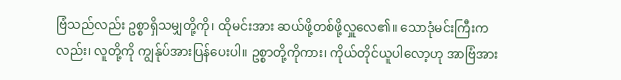ဗြံသည်လည်း ဥစ္စာရှိသမျှတို့ကို၊ ထိုမင်းအား ဆယ်ဖို့တစ်ဖို့လှူလေ၏။ သောဒုံမင်းကြီးကလည်း၊ လူတို့ကို ကျွန်ုပ်အားပြန်ပေးပါ။ ဥစ္စာတို့ကိုကား၊ ကိုယ်တိုင်ယူပါလော့ဟု အာဗြံအား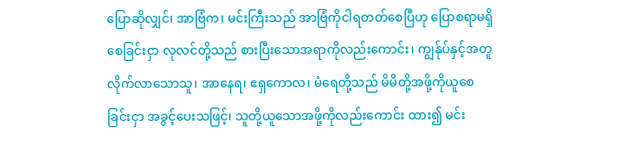ပြောဆိုလျှင်၊ အာဗြံက၊ မင်းကြီးသည် အာဗြံကိုငါရတတ်စေပြီဟု ပြောစရာမရှိစေခြင်းငှာ လုလင်တို့သည် စားပြီးသောအရာကိုလည်းကောင်း၊ ကျွန်ုပ်နှင့်အတူလိုက်လာသောသူ၊ အာနေရ၊ ဧရှကောလ၊ မံရေတို့သည် မိမိတို့အဖို့ကိုယူစေခြင်းငှာ အခွင့်ပေးသဖြင့်၊ သူတို့ယူသောအဖို့ကိုလည်းကောင်း ထား၍ မင်း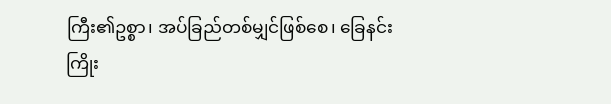ကြီး၏ဥစ္စာ၊ အပ်ခြည်တစ်မျှင်ဖြစ်စေ၊ ခြေနင်းကြိုး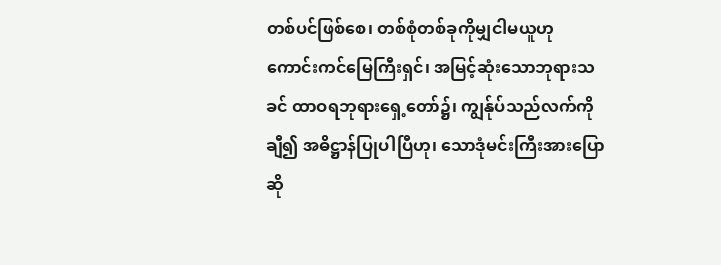တစ်ပင်ဖြစ်စေ၊ တစ်စုံတစ်ခုကိုမျှငါမယူဟု ကောင်းကင်မြေကြီးရှင်၊ အမြင့်ဆုံးသောဘုရားသခင် ထာဝရဘုရားရှေ့တော်၌၊ ကျွန်ုပ်သည်လက်ကိုချီ၍ အဓိဋ္ဌာန်ပြုပါပြီဟု၊ သောဒုံမင်းကြီးအားပြောဆို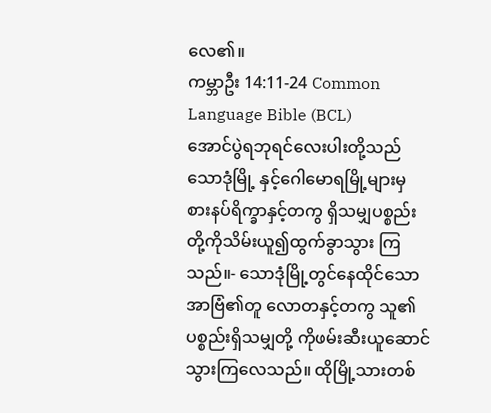လေ၏။
ကမ္ဘာဦး 14:11-24 Common Language Bible (BCL)
အောင်ပွဲရဘုရင်လေးပါးတို့သည်သောဒုံမြို့ နှင့်ဂေါမောရမြို့များမှ စားနပ်ရိက္ခာနှင့်တကွ ရှိသမျှပစ္စည်းတို့ကိုသိမ်းယူ၍ထွက်ခွာသွား ကြသည်။- သောဒုံမြို့တွင်နေထိုင်သောအာဗြံ၏တူ လောတနှင့်တကွ သူ၏ပစ္စည်းရှိသမျှတို့ ကိုဖမ်းဆီးယူဆောင်သွားကြလေသည်။ ထိုမြို့သားတစ်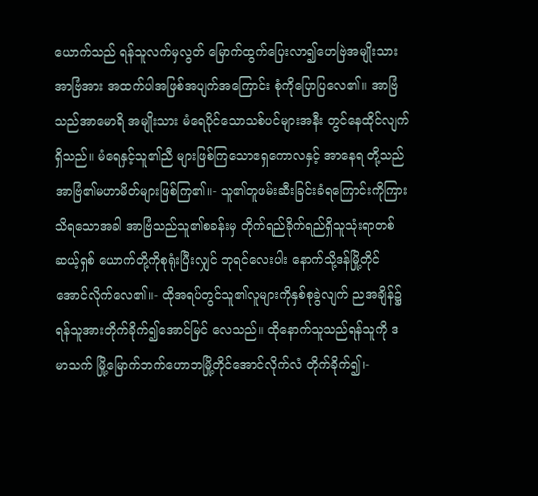ယောက်သည် ရန်သူလက်မှလွတ် မြောက်ထွက်ပြေးလာ၍ဟေဗြဲအမျိုးသား အာဗြံအား အထက်ပါအဖြစ်အပျက်အကြောင်း စုံကိုပြောပြလေ၏။ အာဗြံသည်အာမောရိ အမျိုးသား မံရေပိုင်သောသစ်ပင်များအနီး တွင်နေထိုင်လျက်ရှိသည်။ မံရေနှင့်သူ၏ညီ များဖြစ်ကြသောဧရှကောလနှင့် အာနေရ တို့သည်အာဗြံ၏မဟာမိတ်များဖြစ်ကြ၏။- သူ၏တူဖမ်းဆီးခြင်းခံရကြောင်းကိုကြား သိရသောအခါ အာဗြံသည်သူ၏စခန်းမှ တိုက်ရည်ခိုက်ရည်ရှိသူသုံးရာတစ်ဆယ့်ရှစ် ယောက်တို့ကိုစုရုံးပြီးလျှင် ဘုရင်လေးပါး နောက်သို့ဒန်မြို့တိုင်အောင်လိုက်လေ၏။- ထိုအရပ်တွင်သူ၏လူများကိုနှစ်စုခွဲလျက် ညအချိန်၌ ရန်သူအားတိုက်ခိုက်၍အောင်မြင် လေသည်။ ထိုနောက်သူသည်ရန်သူကို ဒမာသက် မြို့မြောက်ဘက်ဟောဘမြို့တိုင်အောင်လိုက်လံ တိုက်ခိုက်၍၊-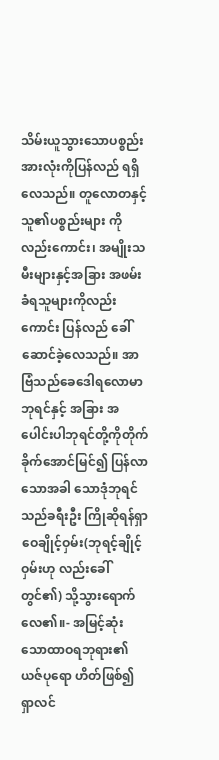သိမ်းယူသွားသောပစ္စည်းအားလုံးကိုပြန်လည် ရရှိလေသည်။ တူလောတနှင့်သူ၏ပစ္စည်းများ ကိုလည်းကောင်း၊ အမျိုးသမီးများနှင့်အခြား အဖမ်းခံရသူများကိုလည်းကောင်း ပြန်လည် ခေါ်ဆောင်ခဲ့လေသည်။ အာဗြံသည်ခေဒေါရလောမာဘုရင်နှင့် အခြား အပေါင်းပါဘုရင်တို့ကိုတိုက်ခိုက်အောင်မြင်၍ ပြန်လာသောအခါ သောဒုံဘုရင်သည်ခရီးဦး ကြိုဆိုရန်ရှာဝေချိုင့်ဝှမ်း(ဘုရင့်ချိုင့်ဝှမ်းဟု လည်းခေါ်တွင်၏) သို့သွားရောက်လေ၏။- အမြင့်ဆုံးသောထာဝရဘုရား၏ယဇ်ပုရော ဟိတ်ဖြစ်၍ ရှာလင်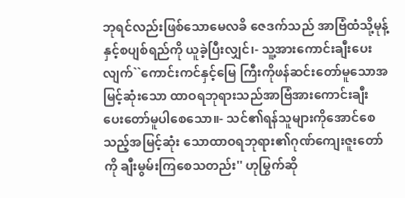ဘုရင်လည်းဖြစ်သောမေလခိ ဇေဒက်သည် အာဗြံထံသို့မုန့်နှင့်စပျစ်ရည်ကို ယူခဲ့ပြီးလျှင်၊- သူ့အားကောင်းချီးပေးလျက်``ကောင်းကင်နှင့်မြေ ကြီးကိုဖန်ဆင်းတော်မူသောအမြင့်ဆုံးသော ထာဝရဘုရားသည်အာဗြံအားကောင်းချီး ပေးတော်မူပါစေသော။- သင်၏ရန်သူများကိုအောင်စေသည့်အမြင့်ဆုံး သောထာဝရဘုရား၏ဂုဏ်ကျေးဇူးတော်ကို ချီးမွမ်းကြစေသတည်း'' ဟုမြွက်ဆို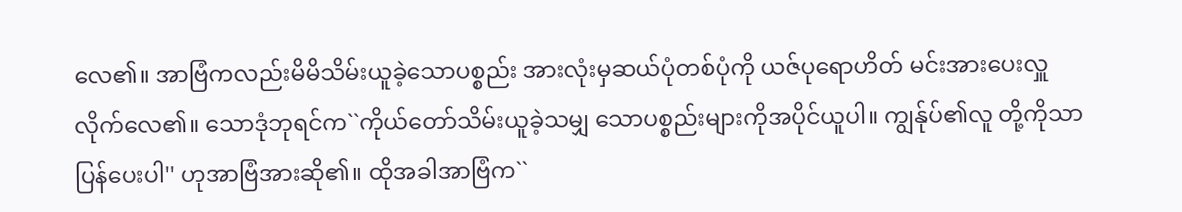လေ၏။ အာဗြံကလည်းမိမိသိမ်းယူခဲ့သောပစ္စည်း အားလုံးမှဆယ်ပုံတစ်ပုံကို ယဇ်ပုရောဟိတ် မင်းအားပေးလှူလိုက်လေ၏။ သောဒုံဘုရင်က``ကိုယ်တော်သိမ်းယူခဲ့သမျှ သောပစ္စည်းများကိုအပိုင်ယူပါ။ ကျွန်ုပ်၏လူ တို့ကိုသာပြန်ပေးပါ'' ဟုအာဗြံအားဆို၏။ ထိုအခါအာဗြံက``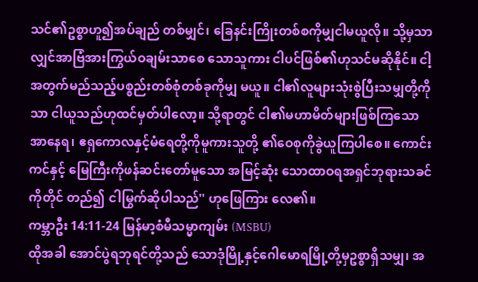သင်၏ဥစ္စာဟူ၍အပ်ချည် တစ်မျှင်၊ ခြေနင်းကြိုးတစ်စကိုမျှငါမယူလို။ သို့မှသာလျှင်အာဗြံအားကြွယ်ဝချမ်းသာစေ သောသူကား ငါပင်ဖြစ်၏ဟုသင်မဆိုနိုင်။ ငါ့ အတွက်မည်သည့်ပစ္စည်းတစ်စုံတစ်ခုကိုမျှ မယူ။ ငါ၏လူများသုံးစွဲပြီးသမျှတို့ကို သာ ငါယူသည်ဟုထင်မှတ်ပါလော့။ သို့ရာတွင် ငါ၏မဟာမိတ်များဖြစ်ကြသောအာနေရ၊ ဧရှကောလနှင့်မံရေတို့ကိုမူကားသူတို့ ၏ဝေစုကိုခွဲယူကြပါစေ။ ကောင်းကင်နှင့် မြေကြီးကိုဖန်ဆင်းတော်မူသော အမြင့်ဆုံး သောထာဝရအရှင်ဘုရားသခင်ကိုတိုင် တည်၍ ငါမြွက်ဆိုပါသည်'' ဟုဖြေကြား လေ၏။
ကမ္ဘာဦး 14:11-24 မြန်မာ့စံမီသမ္မာကျမ်း (MSBU)
ထိုအခါ အောင်ပွဲရဘုရင်တို့သည် သောဒုံမြို့နှင့်ဂေါမောရမြို့တို့မှဥစ္စာရှိသမျှ၊ အ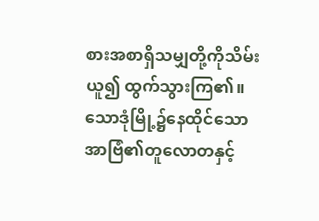စားအစာရှိသမျှတို့ကိုသိမ်းယူ၍ ထွက်သွားကြ၏။ သောဒုံမြို့၌နေထိုင်သော အာဗြံ၏တူလောတနှင့်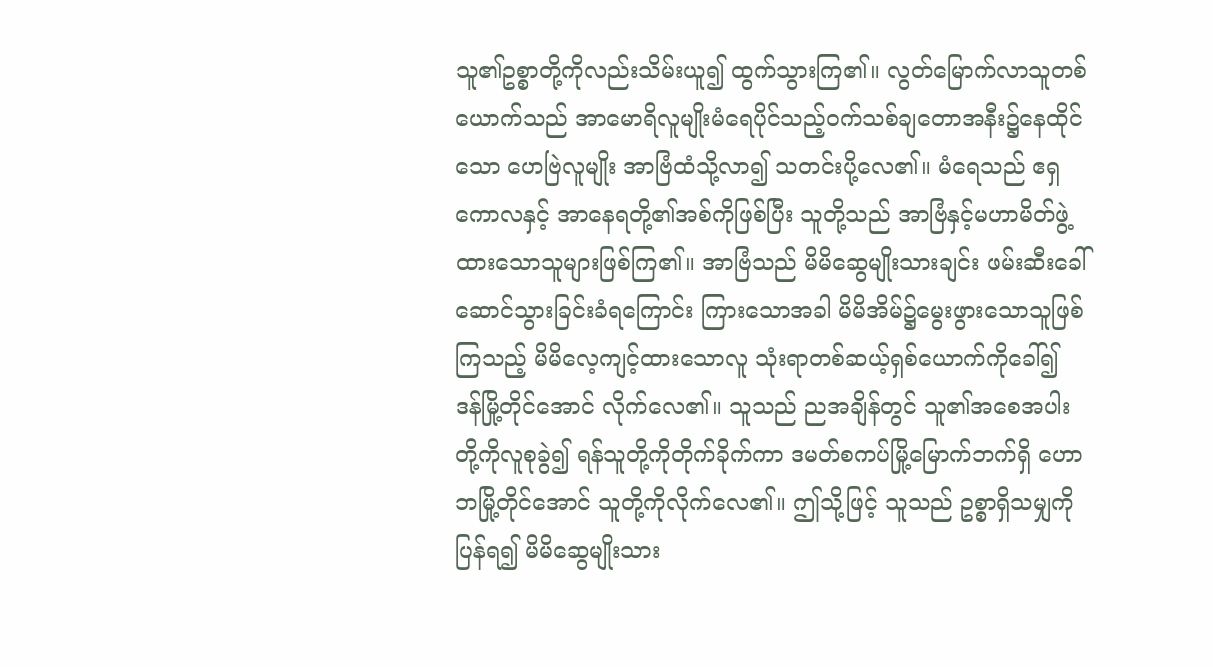သူ၏ဥစ္စာတို့ကိုလည်းသိမ်းယူ၍ ထွက်သွားကြ၏။ လွတ်မြောက်လာသူတစ်ယောက်သည် အာမောရိလူမျိုးမံရေပိုင်သည့်ဝက်သစ်ချတောအနီး၌နေထိုင်သော ဟေဗြဲလူမျိုး အာဗြံထံသို့လာ၍ သတင်းပို့လေ၏။ မံရေသည် ဧရှကောလနှင့် အာနေရတို့၏အစ်ကိုဖြစ်ပြီး သူတို့သည် အာဗြံနှင့်မဟာမိတ်ဖွဲ့ထားသောသူများဖြစ်ကြ၏။ အာဗြံသည် မိမိဆွေမျိုးသားချင်း ဖမ်းဆီးခေါ်ဆောင်သွားခြင်းခံရကြောင်း ကြားသောအခါ မိမိအိမ်၌မွေးဖွားသောသူဖြစ်ကြသည့် မိမိလေ့ကျင့်ထားသောလူ သုံးရာတစ်ဆယ့်ရှစ်ယောက်ကိုခေါ်၍ ဒန်မြို့တိုင်အောင် လိုက်လေ၏။ သူသည် ညအချိန်တွင် သူ၏အစေအပါးတို့ကိုလူစုခွဲ၍ ရန်သူတို့ကိုတိုက်ခိုက်ကာ ဒမတ်စကပ်မြို့မြောက်ဘက်ရှိ ဟောဘမြို့တိုင်အောင် သူတို့ကိုလိုက်လေ၏။ ဤသို့ဖြင့် သူသည် ဥစ္စာရှိသမျှကိုပြန်ရ၍ မိမိဆွေမျိုးသား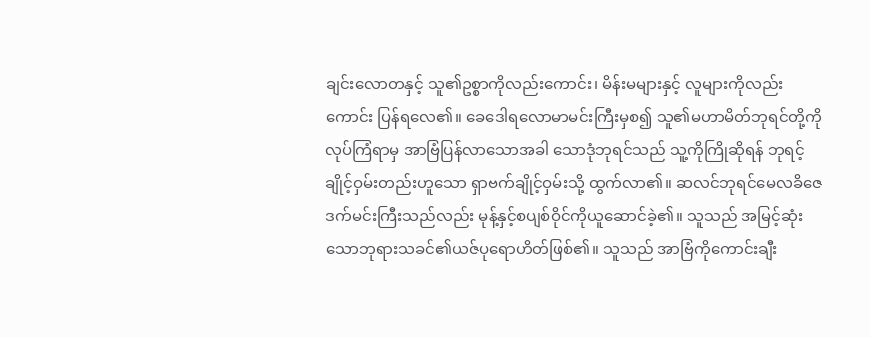ချင်းလောတနှင့် သူ၏ဥစ္စာကိုလည်းကောင်း၊ မိန်းမများနှင့် လူများကိုလည်းကောင်း ပြန်ရလေ၏။ ခေဒေါရလောမာမင်းကြီးမှစ၍ သူ၏မဟာမိတ်ဘုရင်တို့ကို လုပ်ကြံရာမှ အာဗြံပြန်လာသောအခါ သောဒုံဘုရင်သည် သူ့ကိုကြိုဆိုရန် ဘုရင့်ချိုင့်ဝှမ်းတည်းဟူသော ရှာဗက်ချိုင့်ဝှမ်းသို့ ထွက်လာ၏။ ဆလင်ဘုရင်မေလခိဇေဒက်မင်းကြီးသည်လည်း မုန့်နှင့်စပျစ်ဝိုင်ကိုယူဆောင်ခဲ့၏။ သူသည် အမြင့်ဆုံးသောဘုရားသခင်၏ယဇ်ပုရောဟိတ်ဖြစ်၏။ သူသည် အာဗြံကိုကောင်းချီး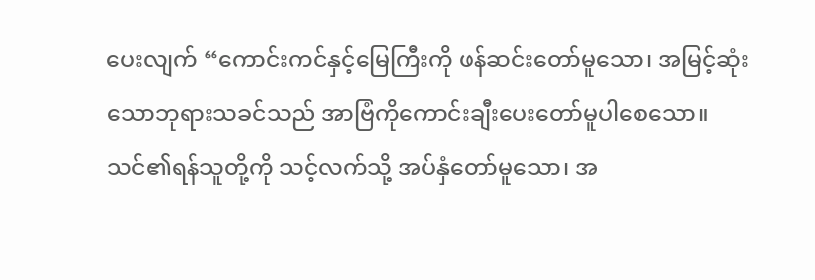ပေးလျက် “ကောင်းကင်နှင့်မြေကြီးကို ဖန်ဆင်းတော်မူသော၊ အမြင့်ဆုံးသောဘုရားသခင်သည် အာဗြံကိုကောင်းချီးပေးတော်မူပါစေသော။ သင်၏ရန်သူတို့ကို သင့်လက်သို့ အပ်နှံတော်မူသော၊ အ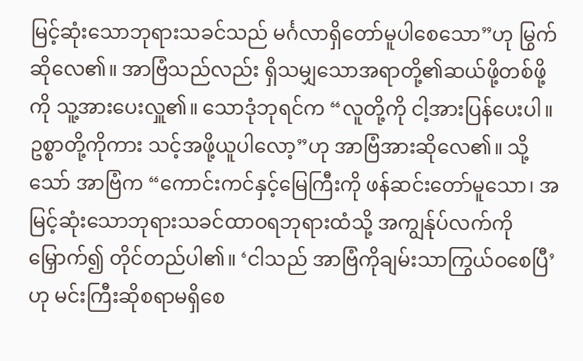မြင့်ဆုံးသောဘုရားသခင်သည် မင်္ဂလာရှိတော်မူပါစေသော”ဟု မြွက်ဆိုလေ၏။ အာဗြံသည်လည်း ရှိသမျှသောအရာတို့၏ဆယ်ဖို့တစ်ဖို့ကို သူ့အားပေးလှူ၏။ သောဒုံဘုရင်က “လူတို့ကို ငါ့အားပြန်ပေးပါ။ ဥစ္စာတို့ကိုကား သင့်အဖို့ယူပါလော့”ဟု အာဗြံအားဆိုလေ၏။ သို့သော် အာဗြံက “ကောင်းကင်နှင့်မြေကြီးကို ဖန်ဆင်းတော်မူသော၊ အမြင့်ဆုံးသောဘုရားသခင်ထာဝရဘုရားထံသို့ အကျွန်ုပ်လက်ကိုမြှောက်၍ တိုင်တည်ပါ၏။ ‘ငါသည် အာဗြံကိုချမ်းသာကြွယ်ဝစေပြီ’ဟု မင်းကြီးဆိုစရာမရှိစေ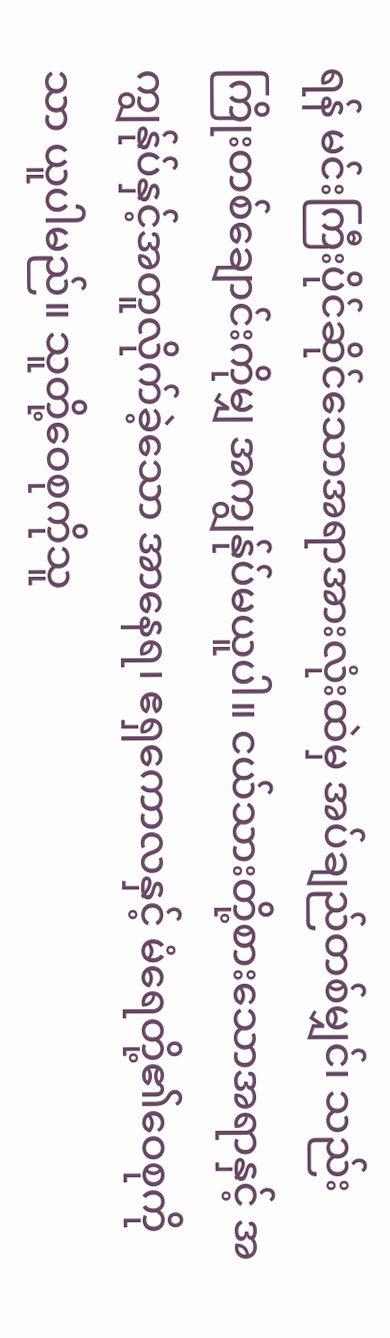ရန် မင်းကြီးပိုင်ဆိုင်သောအရာအားလုံးထဲမှ အပ်ချည်တစ်မျှင်၊ သည်းကြိုးတစ်ချောင်းကိုမျှ အကျွန်ုပ်မယူပါ။ ငယ်သားတို့စားသောအရာနှင့် အကျွန်ုပ်နှင့်အတူလိုက်ခဲ့သော အာနေရ၊ ဧရှကောလနှင့် မံရေတို့၏ဝေစုကိုသာ ယူပါမည်။ သူတို့ဝေစုကိုသူ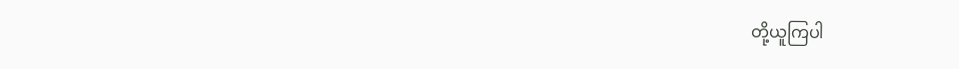တို့ယူကြပါ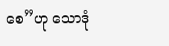စေ”ဟု သောဒုံ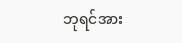ဘုရင်အား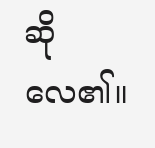ဆိုလေ၏။